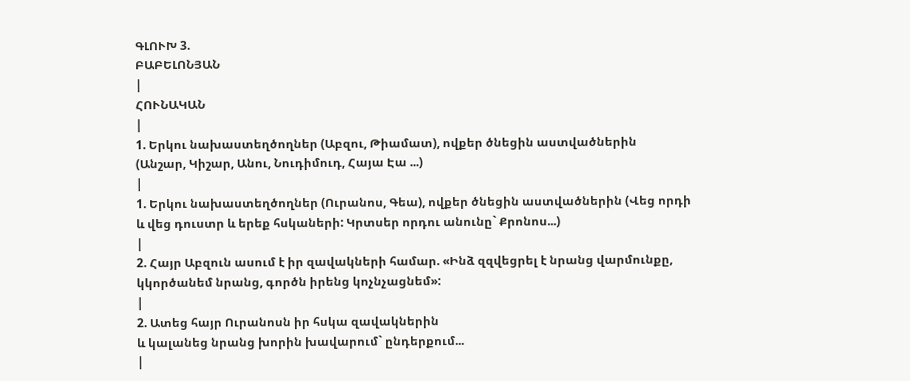ԳԼՈՒԽ 3.
ԲԱԲԵԼՈՆՅԱՆ
|
ՀՈՒՆԱԿԱՆ
|
1. Երկու նախաստեղծողներ (Աբզու, Թիամատ), ովքեր ծնեցին աստվածներին
(Անշար, Կիշար, Անու, Նուդիմուդ, Հայա Էա ...)
|
1. Երկու նախաստեղծողներ (Ուրանոս, Գեա), ովքեր ծնեցին աստվածներին (Վեց որդի և վեց դուստր և երեք հսկաների: Կրտսեր որդու անունը` Քրոնոս...)
|
2. Հայր Աբզուն ասում է իր զավակների համար. «Ինձ զզվեցրել է նրանց վարմունքը, կկործանեմ նրանց, գործն իրենց կոչնչացնեմ»:
|
2. Ատեց հայր Ուրանոսն իր հսկա զավակներին
և կալանեց նրանց խորին խավարում` ընդերքում...
|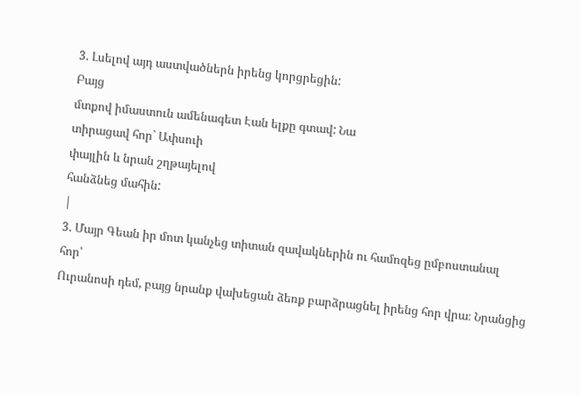3. Լսելով այդ աստվածներն իրենց կորցրեցին:
Բայց
մտքով իմաստուն ամենագետ Էան ելքը գտավ: Նա
տիրացավ հոր` Ափսուի
փայլին և նրան շղթայելով
հանձնեց մահին:
|
3. Մայր Գեան իր մոտ կանչեց տիտան զավակներին ու համոզեց ըմբոստանալ
հոր՝
Ուրանոսի դեմ, բայց նրանք վախեցան ձեռք բարձրացնել իրենց հոր վրա։ Նրանցից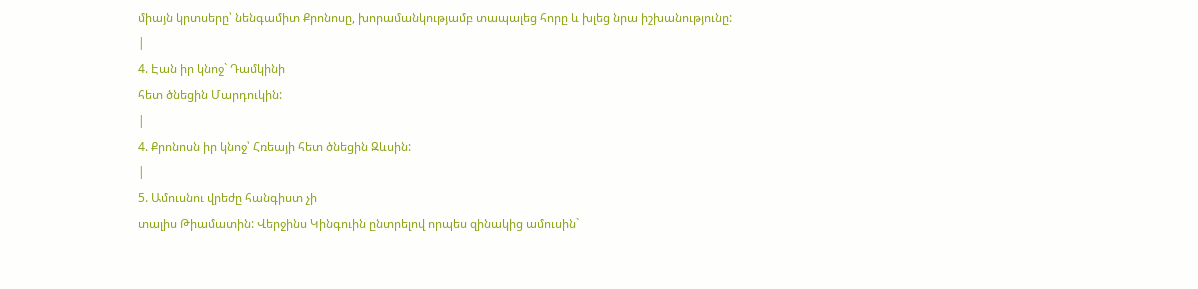միայն կրտսերը՝ նենգամիտ Քրոնոսը, խորամանկությամբ տապալեց հորը և խլեց նրա իշխանությունը:
|
4. Էան իր կնոջ` Դամկինի
հետ ծնեցին Մարդուկին:
|
4. Քրոնոսն իր կնոջ՝ Հռեայի հետ ծնեցին Զևսին:
|
5. Ամուսնու վրեժը հանգիստ չի
տալիս Թիամատին: Վերջինս Կինգուին ընտրելով որպես զինակից ամուսին`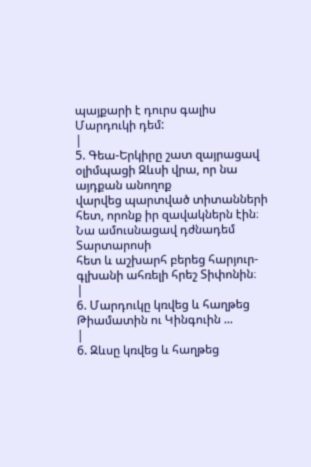պայքարի է դուրս գալիս Մարդուկի դեմ:
|
5. Գեա-Երկիրը շատ զայրացավ օլիմպացի Զևսի վրա, որ նա այդքան անողոք
վարվեց պարտված տիտանների հետ, որոնք իր զավակներն էին։ Նա ամուսնացավ դժնադեմ Տարտարոսի
հետ և աշխարհ բերեց հարյուր-գլխանի ահռելի հրեշ Տիփոնին։
|
6. Մարդուկը կռվեց և հաղթեց Թիամատին ու Կինգուին ...
|
6. Զևսը կռվեց և հաղթեց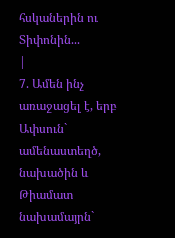հսկաներին ու Տիփոնին...
|
7. Ամեն ինչ առաջացել է, երբ
Ափսուն` ամենաստեղծ, նախածին և Թիամատ նախամայրն`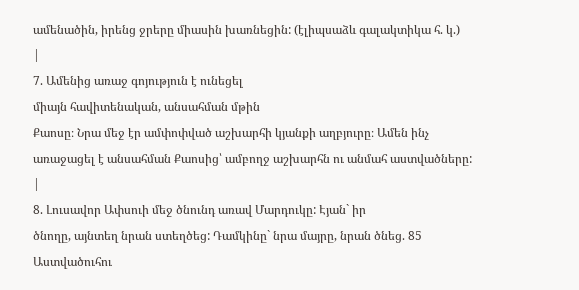ամենածին, իրենց ջրերը միասին խառնեցին: (էլիպսաձև գալակտիկա հ. կ.)
|
7. Ամենից առաջ գոյություն է ունեցել
միայն հավիտենական, անսահման մթին
Քաոսը։ Նրա մեջ էր ամփոփված աշխարհի կյանքի աղբյուրը։ Ամեն ինչ առաջացել է անսահման Քաոսից՝ ամբողջ աշխարհն ու անմահ աստվածները:
|
8. Լուսավոր Ափսուի մեջ ծնունդ առավ Մարդուկը: Էյան` իր
ծնողը, այնտեղ նրան ստեղծեց: Դամկինը` նրա մայրը, նրան ծնեց. 85 Աստվածուհու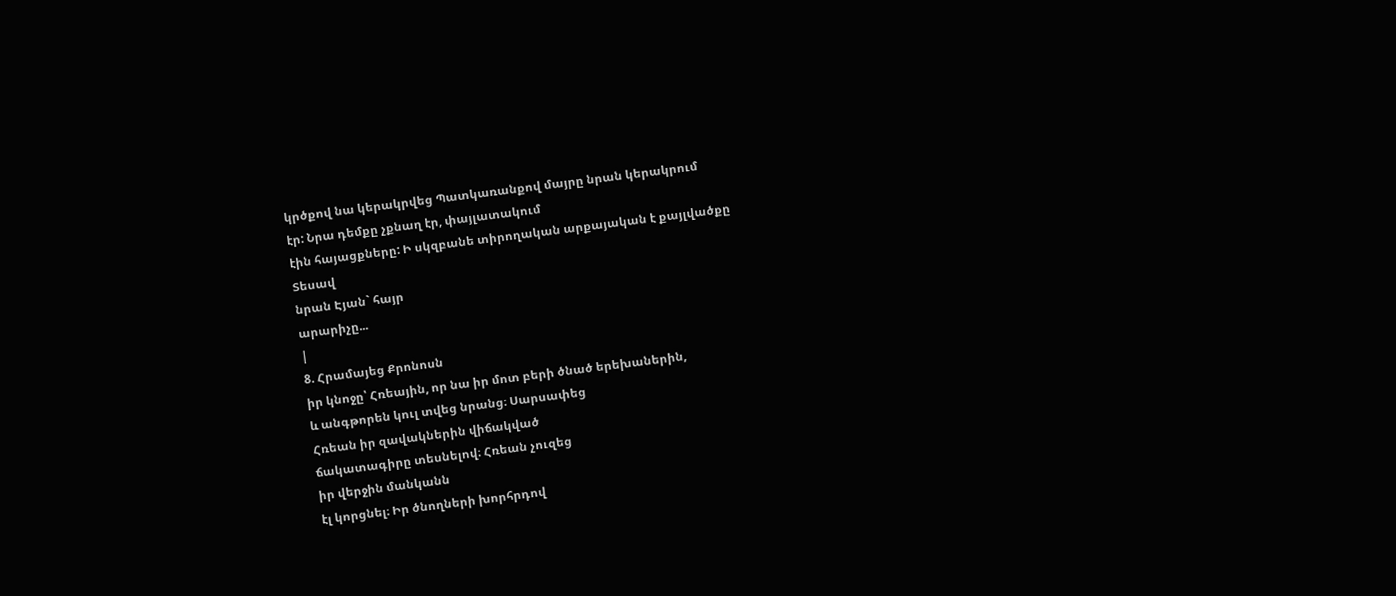կրծքով նա կերակրվեց Պատկառանքով մայրը նրան կերակրում
էր: Նրա դեմքը չքնաղ էր, փայլատակում
էին հայացքները: Ի սկզբանե տիրողական արքայական է քայլվածքը
Տեսավ
նրան Էյան` հայր
արարիչը...
|
8. Հրամայեց Քրոնոսն
իր կնոջը՝ Հռեային, որ նա իր մոտ բերի ծնած երեխաներին,
և անգթորեն կուլ տվեց նրանց։ Սարսափեց
Հռեան իր զավակներին վիճակված
ճակատագիրը տեսնելով։ Հռեան չուզեց
իր վերջին մանկանն
էլ կորցնել։ Իր ծնողների խորհրդով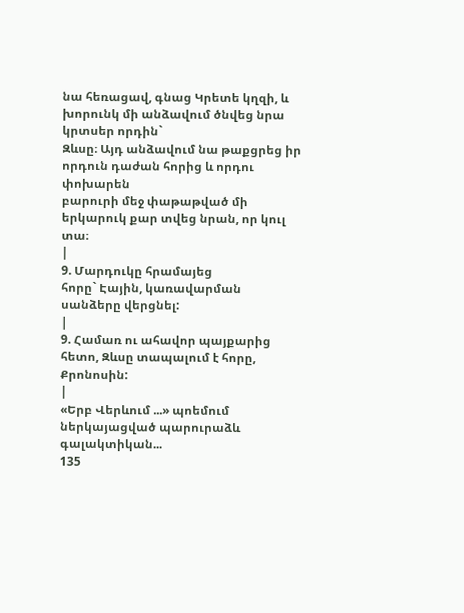նա հեռացավ, գնաց Կրետե կղզի, և խորունկ մի անձավում ծնվեց նրա կրտսեր որդին`
Զևսը։ Այդ անձավում նա թաքցրեց իր որդուն դաժան հորից և որդու փոխարեն
բարուրի մեջ փաթաթված մի երկարուկ քար տվեց նրան, որ կուլ տա։
|
9. Մարդուկը հրամայեց
հորը` Էային, կառավարման սանձերը վերցնել:
|
9. Համառ ու ահավոր պայքարից հետո, Զևսը տապալում է հորը, Քրոնոսին:
|
«Երբ Վերևում ...» պոեմում ներկայացված պարուրաձև գալակտիկան...
135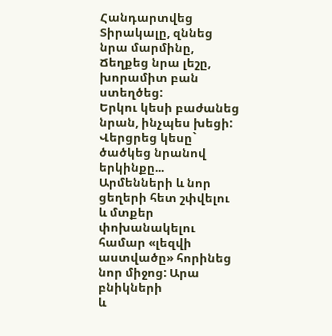Հանդարտվեց Տիրակալը, զննեց նրա մարմինը,
Ճեղքեց նրա լեշը, խորամիտ բան ստեղծեց:
Երկու կեսի բաժանեց նրան, ինչպես խեցի:
Վերցրեց կեսը` ծածկեց նրանով երկինքը...
Արմենների և նոր ցեղերի հետ շփվելու և մտքեր փոխանակելու
համար «լեզվի
աստվածը» հորինեց նոր միջոց: Արա
բնիկների
և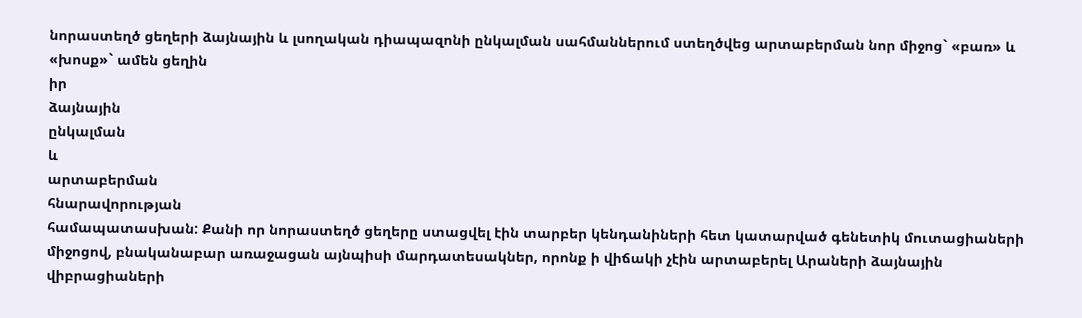նորաստեղծ ցեղերի ձայնային և լսողական դիապազոնի ընկալման սահմաններում ստեղծվեց արտաբերման նոր միջոց` «բառ» և «խոսք»` ամեն ցեղին
իր
ձայնային
ընկալման
և
արտաբերման
հնարավորության
համապատասխան: Քանի որ նորաստեղծ ցեղերը ստացվել էին տարբեր կենդանիների հետ կատարված գենետիկ մուտացիաների
միջոցով, բնականաբար առաջացան այնպիսի մարդատեսակներ, որոնք ի վիճակի չէին արտաբերել Արաների ձայնային վիբրացիաների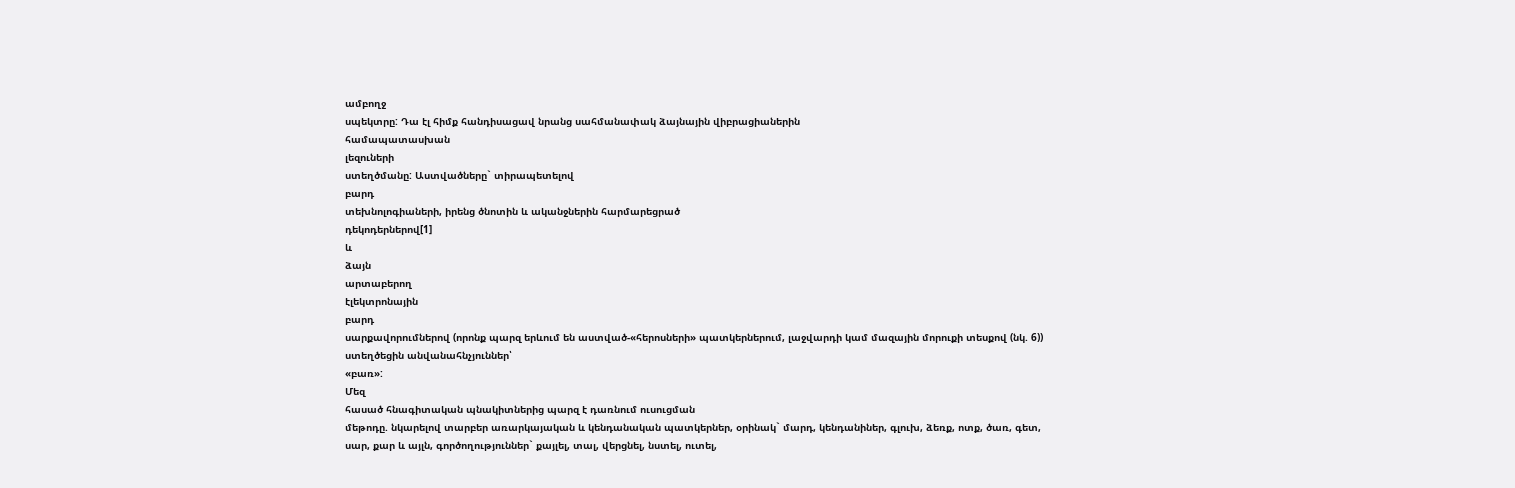ամբողջ
սպեկտրը: Դա էլ հիմք հանդիսացավ նրանց սահմանափակ ձայնային վիբրացիաներին
համապատասխան
լեզուների
ստեղծմանը: Աստվածները` տիրապետելով
բարդ
տեխնոլոգիաների, իրենց ծնոտին և ականջներին հարմարեցրած
դեկոդերներով[1]
և
ձայն
արտաբերող
էլեկտրոնային
բարդ
սարքավորումներով (որոնք պարզ երևում են աստված-«հերոսների» պատկերներում, լաջվարդի կամ մազային մորուքի տեսքով (նկ. 6)) ստեղծեցին անվանահնչյուններ՝
«բառ»:
Մեզ
հասած հնագիտական պնակիտներից պարզ է դառնում ուսուցման
մեթոդը. նկարելով տարբեր առարկայական և կենդանական պատկերներ, օրինակ` մարդ, կենդանիներ, գլուխ, ձեռք, ոտք, ծառ, գետ, սար, քար և այլն, գործողություններ` քայլել, տալ, վերցնել, նստել, ուտել,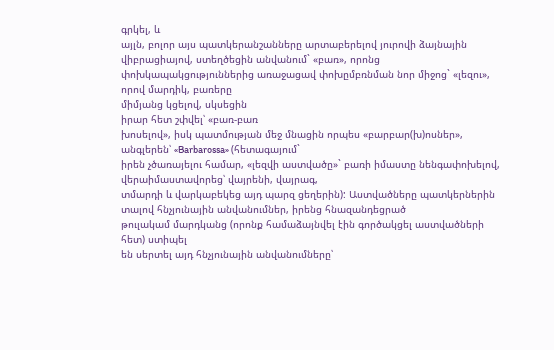գրկել, և
այլն, բոլոր այս պատկերանշանները արտաբերելով յուրովի ձայնային վիբրացիայով, ստեղծեցին անվանում` «բառ», որոնց
փոխկապակցություններից առաջացավ փոխըմբռնման նոր միջոց` «լեզու», որով մարդիկ, բառերը
միմյանց կցելով, սկսեցին
իրար հետ շփվել՝ «բառ-բառ
խոսելով», իսկ պատմության մեջ մնացին որպես «բարբար(խ)ոսներ», անգլերեն՝ «Barbarossa» (հետագայում`
իրեն չծառայելու համար, «լեզվի աստվածը»` բառի իմաստը նենգափոխելով, վերաիմաստավորեց՝ վայրենի, վայրագ,
տմարդի և վարկաբեկեց այդ պարզ ցեղերին): Աստվածները պատկերներին տալով հնչյունային անվանումներ, իրենց հնազանդեցրած
թուլակամ մարդկանց (որոնք համաձայնվել էին գործակցել աստվածների հետ) ստիպել
են սերտել այդ հնչյունային անվանումները՝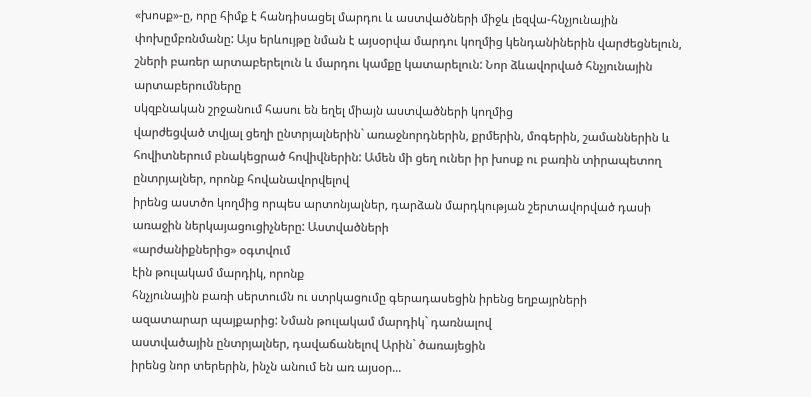«խոսք»-ը, որը հիմք է հանդիսացել մարդու և աստվածների միջև լեզվա-հնչյունային փոխըմբռնմանը: Այս երևույթը նման է այսօրվա մարդու կողմից կենդանիներին վարժեցնելուն, շների բառեր արտաբերելուն և մարդու կամքը կատարելուն: Նոր ձևավորված հնչյունային արտաբերումները
սկզբնական շրջանում հասու են եղել միայն աստվածների կողմից
վարժեցված տվյալ ցեղի ընտրյալներին` առաջնորդներին, քրմերին, մոգերին, շամաններին և հովիտներում բնակեցրած հովիվներին: Ամեն մի ցեղ ուներ իր խոսք ու բառին տիրապետող ընտրյալներ, որոնք հովանավորվելով
իրենց աստծո կողմից որպես արտոնյալներ, դարձան մարդկության շերտավորված դասի առաջին ներկայացուցիչները: Աստվածների
«արժանիքներից» օգտվում
էին թուլակամ մարդիկ, որոնք
հնչյունային բառի սերտումն ու ստրկացումը գերադասեցին իրենց եղբայրների
ազատարար պայքարից: Նման թուլակամ մարդիկ` դառնալով
աստվածային ընտրյալներ, դավաճանելով Արին` ծառայեցին
իրենց նոր տերերին, ինչն անում են առ այսօր...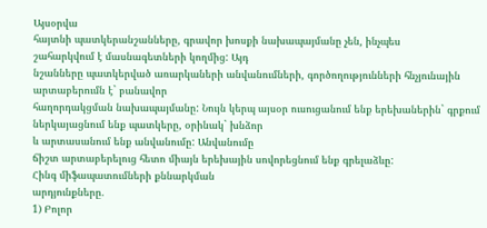Այսօրվա
հայտնի պատկերանշանները, գրավոր խոսքի նախապայմանը չեն, ինչպես
շահարկվում է մասնագետների կողմից: Այդ
նշանները պատկերված առարկաների անվանումների, գործողությունների հնչյունային
արտաբերումն է` բանավոր
հաղորդակցման նախապայմանը: Նույն կերպ այսօր ուսուցանում ենք երեխաներին` գրքում ներկայացնում ենք պատկերը, օրինակ` խնձոր
և արտասանում ենք անվանումը: Անվանումը
ճիշտ արտաբերելուց հետո միայն երեխային սովորեցնում ենք գրելաձևը:
Հինգ միֆապատումների քննարկման
արդյունքները.
1) Բոլոր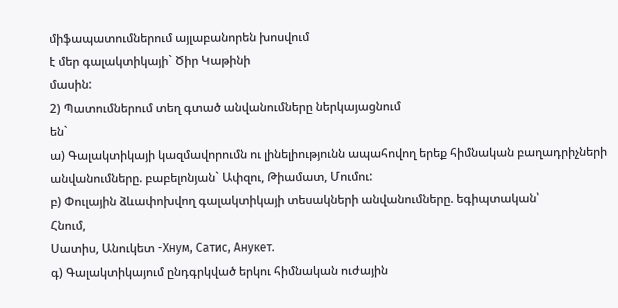միֆապատումներում այլաբանորեն խոսվում
է մեր գալակտիկայի` Ծիր Կաթինի
մասին:
2) Պատումներում տեղ գտած անվանումները ներկայացնում
են`
ա) Գալակտիկայի կազմավորումն ու լինելիությունն ապահովող երեք հիմնական բաղադրիչների
անվանումները. բաբելոնյան` Ափզու, Թիամատ, Մումու:
բ) Փուլային ձևափոխվող գալակտիկայի տեսակների անվանումները. եգիպտական՝
Հնում,
Սատիս, Անուկետ -Хнум, Сатис, Анукет.
գ) Գալակտիկայում ընդգրկված երկու հիմնական ուժային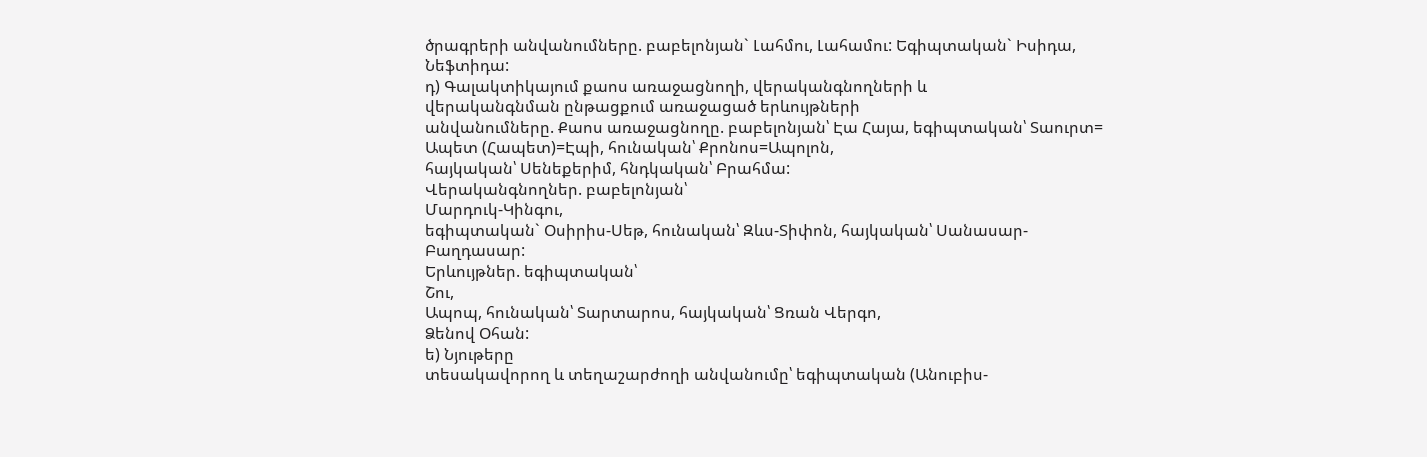ծրագրերի անվանումները. բաբելոնյան` Լահմու, Լահամու: Եգիպտական` Իսիդա, Նեֆտիդա:
դ) Գալակտիկայում քաոս առաջացնողի, վերականգնողների և
վերականգնման ընթացքում առաջացած երևույթների
անվանումները. Քաոս առաջացնողը. բաբելոնյան՝ Էա Հայա, եգիպտական՝ Տաուրտ=
Ապետ (Հապետ)=Էպի, հունական՝ Քրոնոս=Ապոլոն,
հայկական՝ Սենեքերիմ, հնդկական՝ Բրահմա:
Վերականգնողներ. բաբելոնյան՝
Մարդուկ-Կինգու,
եգիպտական` Օսիրիս-Սեթ, հունական՝ Զևս-Տիփոն, հայկական՝ Սանասար-Բաղդասար:
Երևույթներ. եգիպտական՝
Շու,
Ապոպ, հունական՝ Տարտարոս, հայկական՝ Ցռան Վերգո,
Ձենով Օհան:
ե) Նյութերը
տեսակավորող և տեղաշարժողի անվանումը՝ եգիպտական (Անուբիս-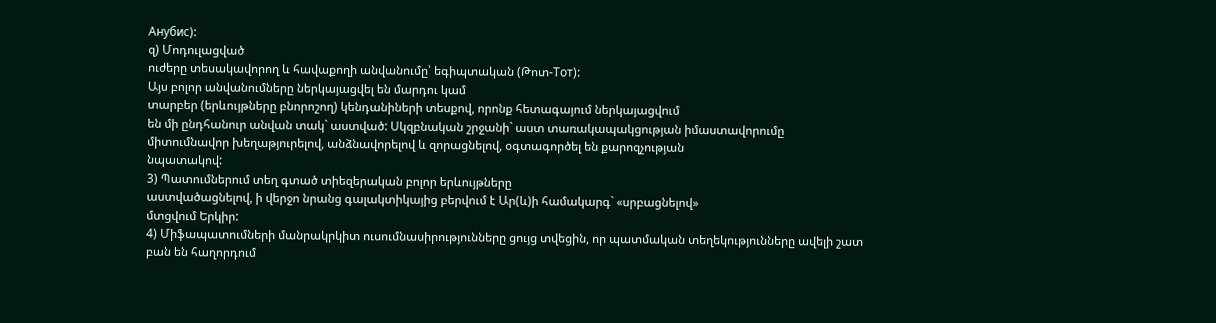Анубис):
զ) Մոդուլացված
ուժերը տեսակավորող և հավաքողի անվանումը՝ եգիպտական (Թոտ-Тот):
Այս բոլոր անվանումները ներկայացվել են մարդու կամ
տարբեր (երևույթները բնորոշող) կենդանիների տեսքով, որոնք հետագայում ներկայացվում
են մի ընդհանուր անվան տակ` աստված: Սկզբնական շրջանի` աստ տառակապակցության իմաստավորումը
միտումնավոր խեղաթյուրելով, անձնավորելով և զորացնելով, օգտագործել են քարոզչության
նպատակով:
3) Պատումներում տեղ գտած տիեզերական բոլոր երևույթները
աստվածացնելով, ի վերջո նրանց գալակտիկայից բերվում է Ար(և)ի համակարգ` «սրբացնելով»
մտցվում Երկիր:
4) Միֆապատումների մանրակրկիտ ուսումնասիրությունները ցույց տվեցին, որ պատմական տեղեկությունները ավելի շատ
բան են հաղորդում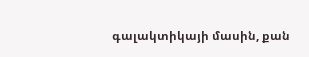գալակտիկայի մասին, քան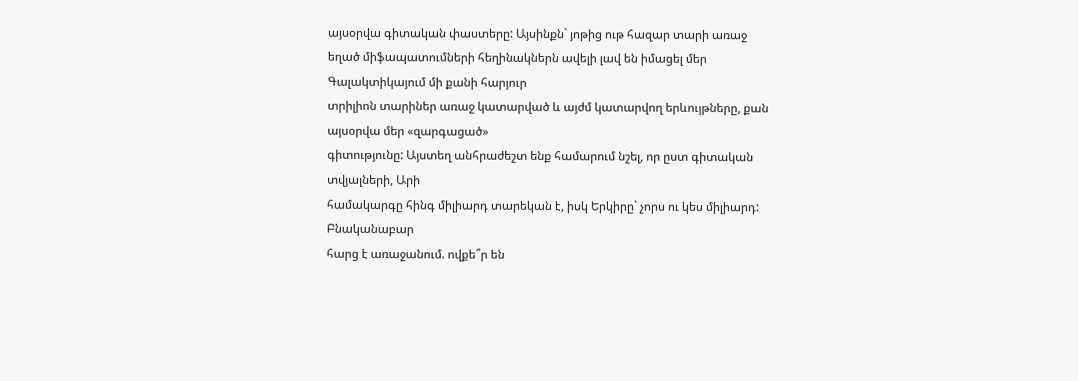այսօրվա գիտական փաստերը: Այսինքն` յոթից ութ հազար տարի առաջ
եղած միֆապատումների հեղինակներն ավելի լավ են իմացել մեր Գալակտիկայում մի քանի հարյուր
տրիլիոն տարիներ առաջ կատարված և այժմ կատարվող երևույթները, քան այսօրվա մեր «զարգացած»
գիտությունը: Այստեղ անհրաժեշտ ենք համարում նշել, որ ըստ գիտական տվյալների, Արի
համակարգը հինգ միլիարդ տարեկան է, իսկ Երկիրը` չորս ու կես միլիարդ: Բնականաբար
հարց է առաջանում. ովքե՞ր են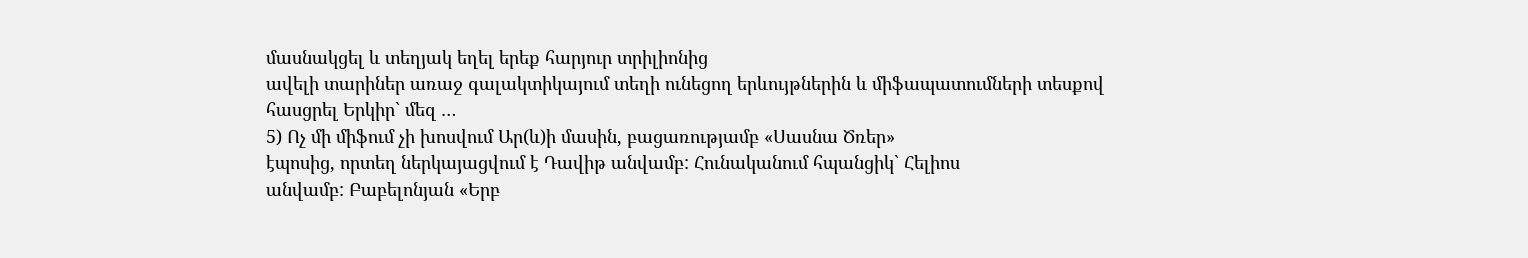մասնակցել և տեղյակ եղել երեք հարյուր տրիլիոնից
ավելի տարիներ առաջ գալակտիկայում տեղի ունեցող երևույթներին և միֆապատումների տեսքով
հասցրել Երկիր` մեզ …
5) Ոչ մի միֆում չի խոսվում Ար(և)ի մասին, բացառությամբ «Սասնա Ծռեր»
էպոսից, որտեղ ներկայացվում է Դավիթ անվամբ: Հունականում հպանցիկ` Հելիոս
անվամբ: Բաբելոնյան «Երբ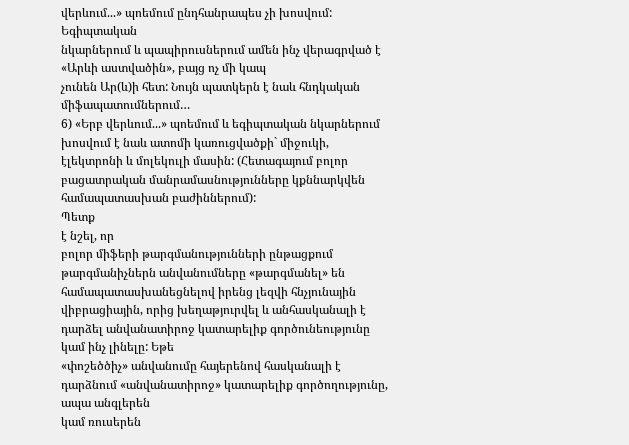վերևում...» պոեմում ընդհանրապես չի խոսվում: Եգիպտական
նկարներում և պապիրուսներում ամեն ինչ վերագրված է «Արևի աստվածին», բայց ոչ մի կապ
չունեն Ար(և)ի հետ: Նույն պատկերն է նաև հնդկական միֆապատումներում…
6) «Երբ վերևում...» պոեմում և եգիպտական նկարներում
խոսվում է նաև ատոմի կառուցվածքի` միջուկի, էլեկտրոնի և մոլեկուլի մասին: (Հետագայում բոլոր բացատրական մանրամասնությունները կքննարկվեն համապատասխան բաժիններում):
Պետք
է նշել, որ
բոլոր միֆերի թարգմանությունների ընթացքում թարգմանիչներն անվանումները «թարգմանել» են համապատասխանեցնելով իրենց լեզվի հնչյունային վիբրացիային, որից խեղաթյուրվել և անհասկանալի է դարձել անվանատիրոջ կատարելիք գործունեությունը կամ ինչ լինելը: Եթե
«փոշեծծիչ» անվանումը հայերենով հասկանալի է դարձնում «անվանատիրոջ» կատարելիք գործողությունը, ապա անգլերեն
կամ ռուսերեն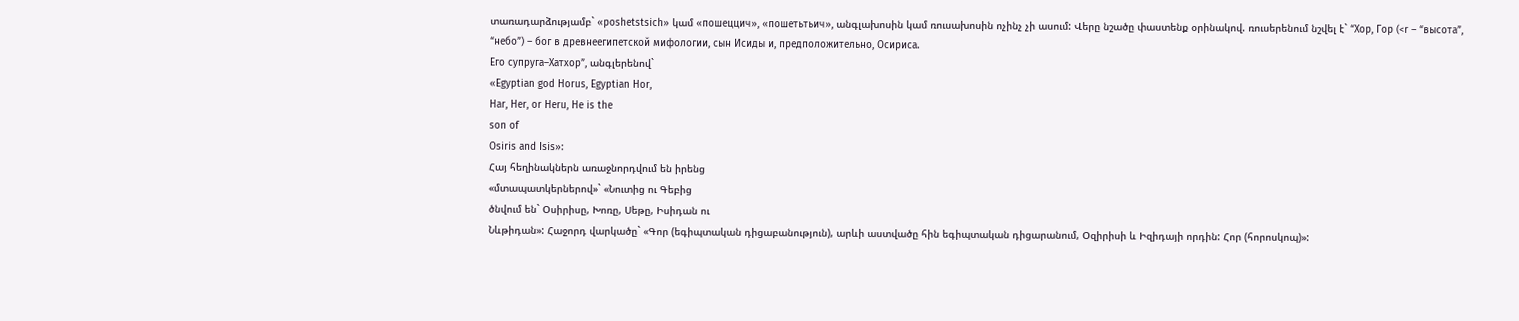տառադարձությամբ` «poshetstsich» կամ «пошеццич», «пошетьтьич», անգլախոսին կամ ռուսախոսին ոչինչ չի ասում: Վերը նշածը փաստենք օրինակով. ռուսերենում նշվել է` “Хор, Гор (<r – “высота”,
“небо”) – бог в древнеегипетской мифологии, сын Исиды и, предположительно, Осириса.
Его супруга–Хатхор”, անգլերենով`
«Egyptian god Horus, Egyptian Hor,
Har, Her, or Heru, He is the
son of
Osiris and Isis»:
Հայ հեղինակներն առաջնորդվում են իրենց
«մտապատկերներով»` «Նուտից ու Գեբից
ծնվում են` Օսիրիսը, Խոռը, Սեթը, Իսիդան ու
Նևթիդան»: Հաջորդ վարկածը` «Գոր (եգիպտական դիցաբանություն), արևի աստվածը հին եգիպտական դիցարանում, Օզիրիսի և Իզիդայի որդին: Հոր (հորոսկոպ)»: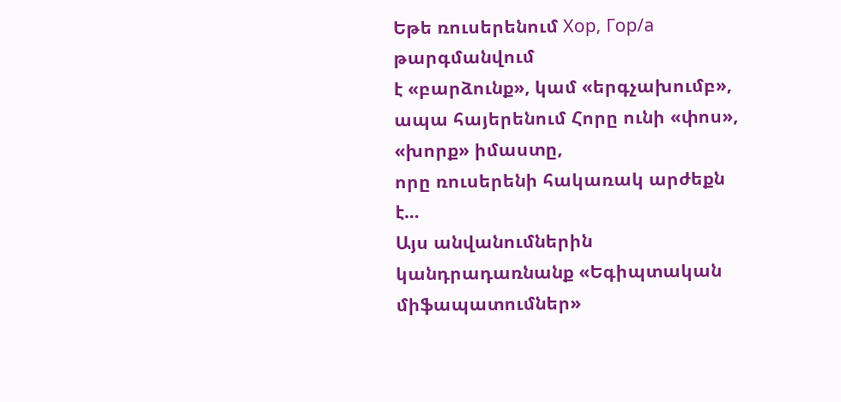Եթե ռուսերենում Хор, Гор/а թարգմանվում
է «բարձունք», կամ «երգչախումբ», ապա հայերենում Հորը ունի «փոս», «խորք» իմաստը,
որը ռուսերենի հակառակ արժեքն է...
Այս անվանումներին կանդրադառնանք «Եգիպտական միֆապատումներ»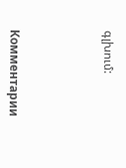գլխում:




Комментарии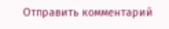Отправить комментарий